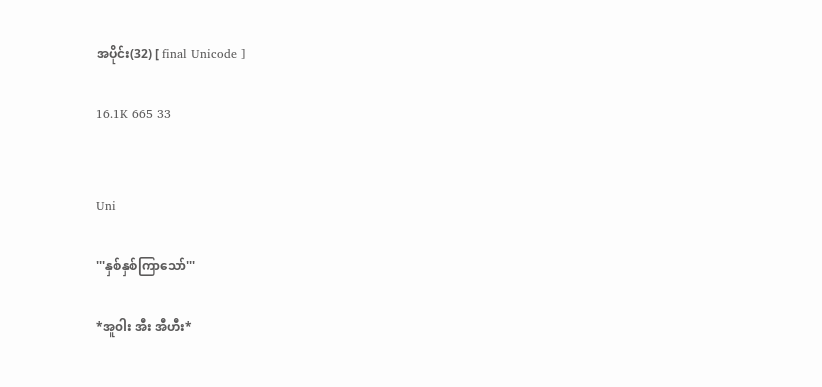အပိုင်း(32) [ final Unicode ]

16.1K 665 33


Uni

'''နှစ်နှစ်ကြာသော်'''

*အူ၀ါး အီး အီဟီး*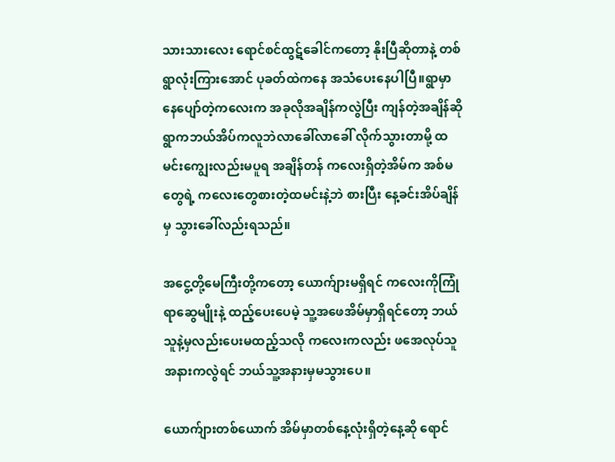သားသားလေး ရောင်စင်ထွဋ်ခေါင်ကတော့ နိုးပြီဆိုတာနဲ့ တစ်ရွာလုံးကြားအောင် ပုခတ်ထဲကနေ အသံပေးနေပါပြီ။ရွာမှာနေပျော်တဲ့ကလေးက အခုလိုအချိန်ကလွဲပြီး ကျန်တဲ့အချိန်ဆို ရွာကဘယ်အိပ်ကလူဘဲလာခေါ်လာခေါ် လိုက်သွားတာမို့ ထမင်းကျွေးလည်းမပူရ အချိန်တန် ကလေးရှိတဲ့အိမ်က အစ်မတွေရဲ့ ကလေးတွေစားတဲ့ထမင်းနဲ့ဘဲ စားပြီး နေ့ခင်းအိပ်ချိန်မှ သွားခေါ်လည်းရသည်။

အငွေ့တို့မေကြီးတို့ကတော့ ယောက်ျားမရှိရင် ကလေးကိုကြုံရာဆွေမျိုးနဲ့ ထည့်ပေးပေမဲ့ သူ့အဖေအိမ်မှာရှိရင်တော့ ဘယ်သူနဲ့မှလည်းပေးမထည့်သလို ကလေးကလည်း ဖအေလုပ်သူအနားကလွဲရင် ဘယ်သူ့အနားမှမသွားပေ။

ယောက်ျားတစ်ယောက် အိမ်မှာတစ်နေ့လုံးရှိတဲ့နေ့ဆို ရောင်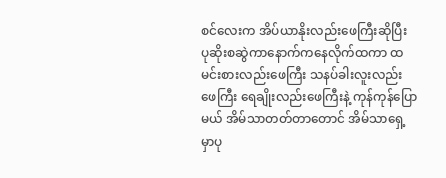စင်လေးက အိပ်ယာနိုးလည်းဖေကြီးဆိုပြီး ပုဆိုးစဆွဲကာနောက်ကနေလိုက်ထကာ ထမင်းစားလည်းဖေကြီး သနပ်ခါးလူးလည်းဖေကြီး ရေချိုးလည်းဖေကြီးနဲ့ ကုန်ကုန်ပြောမယ် အိမ်သာတတ်တာတောင် အိမ်သာရှေ့မှာပု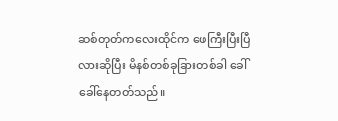ဆစ်တုတ်ကလေးထိုင်က ဖေကြီးပြီးပြီလားဆိုပြီး မိနစ်တစ်ခုခြားတစ်ခါ ခေါ်ခေါ်နေတတ်သည်။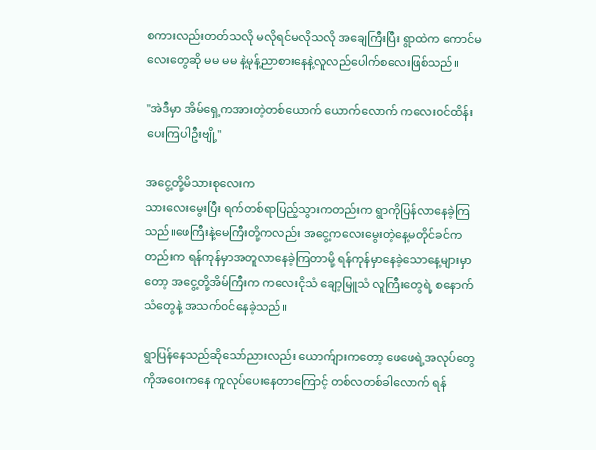စကားလည်းတတ်သလို မလိုရင်မလိုသလို အချေကြီးပြီး ရွာထဲက ကောင်မလေးတွေဆို မမ မမ နဲ့မုန့်ညာစားနေနဲ့လူလည်ပေါက်စလေးဖြစ်သည်။

"အဲဒီမှာ အိမ်ရှေ့ကအားတဲ့တစ်ယောက် ယောက်လောက် ကလေး၀င်ထိန်းပေးကြပါဦးဗျို့"

အငွေ့တို့မိသားစုလေးက
သားလေးမွေးပြီး ရက်တစ်ရာပြည့်သွားကတည်းက ရွာကိုပြန်လာနေခဲ့ကြသည်။ဖေကြီးနဲ့မေကြီးတို့ကလည်း အငွေ့ကလေးမွေးတဲ့နေ့မတိုင်ခင်ကတည်းက ရန်ကုန်မှာအတူလာနေခဲ့ကြတာမို့ ရန်ကုန်မှာနေခဲ့သောနေ့များမှာတော့ အငွေ့တို့အိမ်ကြီးက ကလေးငိုသံ ချော့မြူသံ လူကြီးတွေရဲ့ စနောက်သံတွေနဲ့ အသက်၀င်နေခဲ့သည်။

ရွာပြန်နေသည်ဆိုသော်ညားလည်း ယောက်ျားကတော့ ဖေဖေရဲ့အလုပ်တွေကိုအ၀ေးကနေ ကူလုပ်ပေးနေတာကြောင့် တစ်လတစ်ခါလောက် ရန်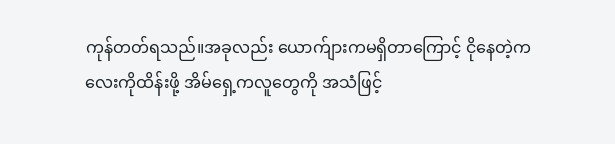ကုန်တတ်ရသည်။အခုလည်း ယောက်ျားကမရှိတာကြောင့် ငိုနေတဲ့ကလေးကိုထိန်းဖို့ အိမ်ရှေ့ကလူတွေကို အသံဖြင့်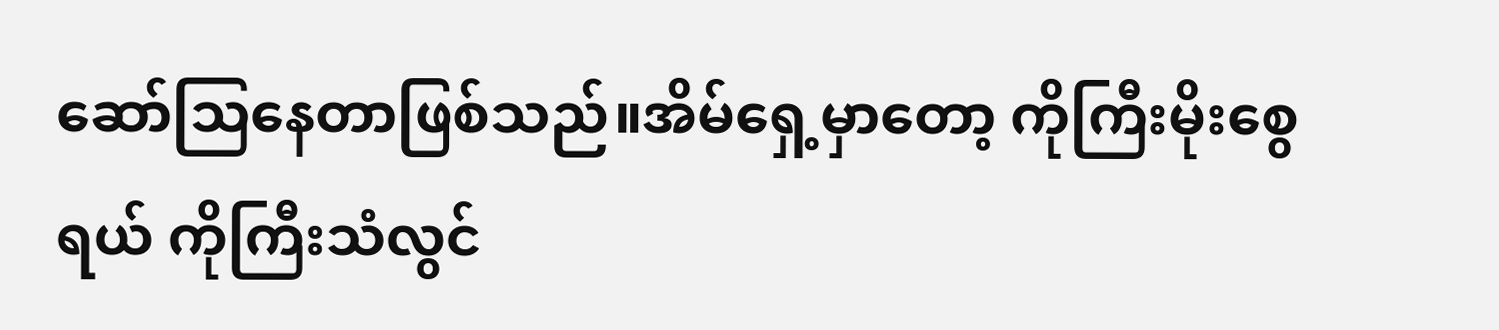ဆော်သြနေတာဖြစ်သည်။အိမ်ရှေ့မှာတော့ ကိုကြီးမိုးစွေရယ် ကိုကြီးသံလွင်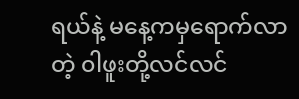ရယ်နဲ့ မနေ့ကမှရောက်လာတဲ့ ၀ါဖူးတို့လင်လင်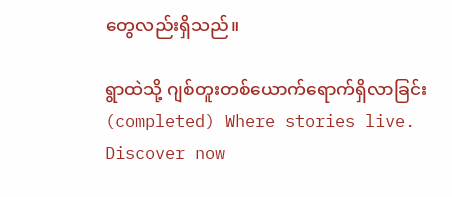တွေလည်းရှိသည်။

ရွာထဲသို့ ဂျစ်တူးတစ်ယောက်ရောက်ရှိလာခြင်း(completed) Where stories live. Discover now